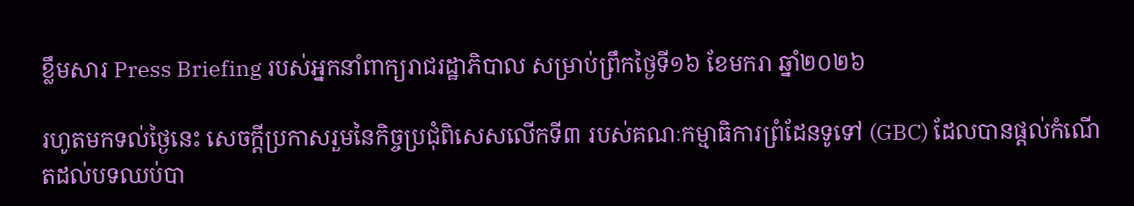ខ្លឹមសារ Press Briefing របស់អ្នកនាំពាក្យរាជរដ្ឋាភិបាល សម្រាប់ព្រឹកថ្ងៃទី១៦ ខែមករា ឆ្នាំ២០២៦

រហូតមកទល់ថ្ងៃនេះ សេចក្តីប្រកាសរួមនៃកិច្ចប្រជុំពិសេសលើកទី៣ របស់គណៈកម្មាធិការព្រំដែនទូទៅ (GBC) ដែលបានផ្តល់កំណើតដល់បទឈប់បា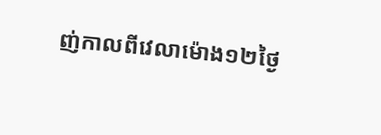ញ់កាលពីវេលាម៉ោង១២ថ្ងៃ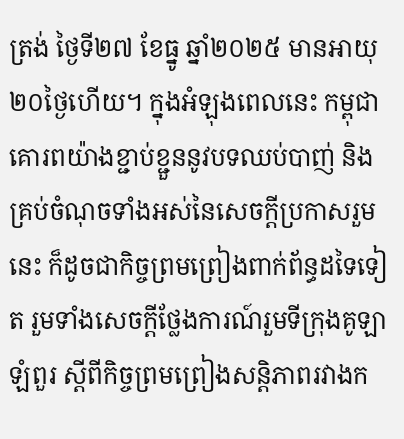ត្រង់ ថ្ងៃទី២៧ ខែធ្នូ ឆ្នាំ២០២៥ មានអាយុ២០ថ្ងៃហើយ។ ក្នុងអំឡុងពេលនេះ កម្ពុជាគោរពយ៉ាងខ្ជាប់ខ្ជួននូវបទឈប់បាញ់ និងគ្រប់ចំណុចទាំងអស់នៃសេចក្តីប្រកាសរួមនេះ ក៏ដូចជាកិច្ចព្រមព្រៀងពាក់ព័ន្ធដទៃទៀត រួមទាំងសេចក្តីថ្លែងការណ៍រួមទីក្រុងគូឡាឡំពួរ ស្តីពីកិច្ចព្រមព្រៀងសន្តិភាពរវាងក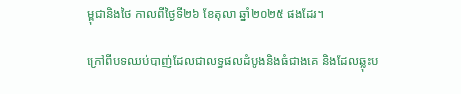ម្ពុជានិងថៃ កាលពីថ្ងៃទី២៦ ខែតុលា ឆ្នាំ២០២៥ ផងដែរ។

ក្រៅពីបទឈប់បាញ់ដែលជាលទ្ធផលដំបូងនិងធំជាងគេ និងដែលឆ្លុះប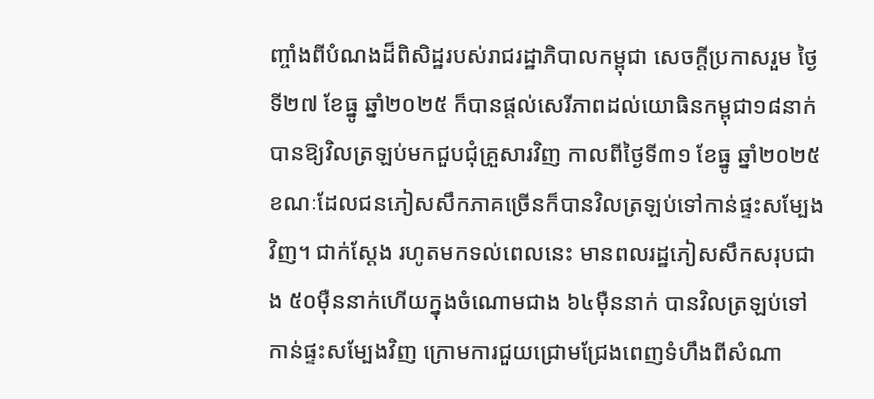ញ្ចាំងពីបំណងដ៏ពិសិដ្ឋរបស់រាជរដ្ឋាភិបាលកម្ពុជា សេចក្តីប្រកាសរួម ថ្ងៃទី២៧ ខែធ្នូ ឆ្នាំ២០២៥ ក៏បានផ្តល់សេរីភាពដល់យោធិនកម្ពុជា១៨នាក់ បានឱ្យវិលត្រឡប់មកជួបជុំគ្រួសារវិញ កាលពីថ្ងៃទី៣១ ខែធ្នូ ឆ្នាំ២០២៥ ខណៈដែលជនភៀសសឹកភាគច្រើនក៏បានវិលត្រឡប់ទៅកាន់ផ្ទះសម្បែងវិញ។ ជាក់ស្តែង រហូតមកទល់ពេលនេះ មានពលរដ្ឋភៀសសឹកសរុបជាង ៥០ម៉ឺននាក់ហើយក្នុងចំណោមជាង ៦៤ម៉ឺននាក់ បានវិលត្រឡប់ទៅកាន់ផ្ទះសម្បែងវិញ ក្រោមការជួយជ្រោមជ្រែងពេញទំហឹងពីសំណា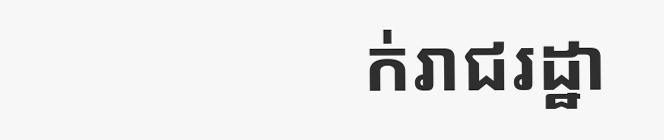ក់រាជរដ្ឋា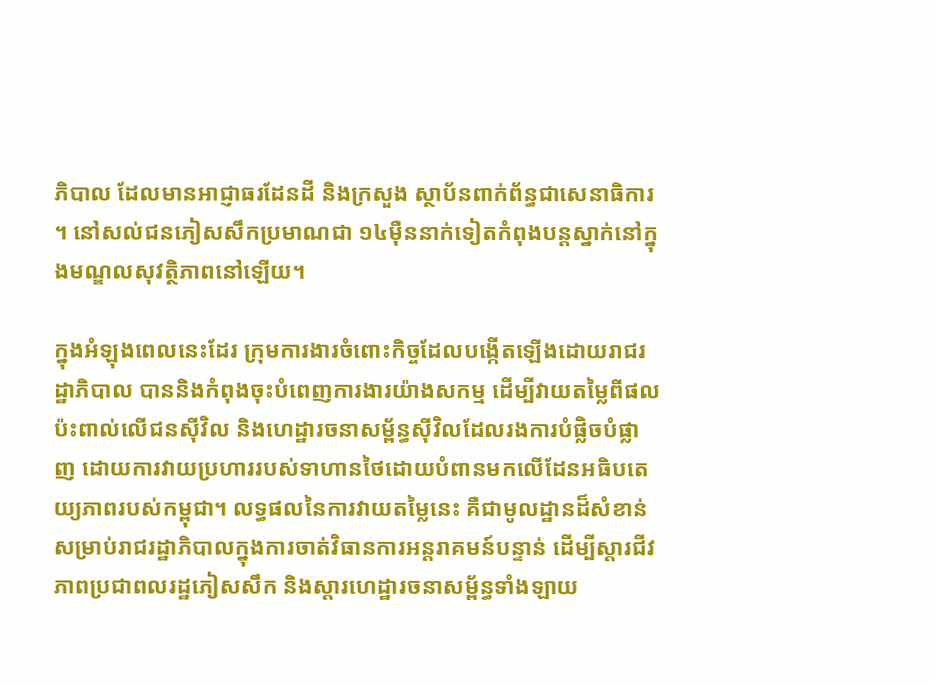ភិបាល ដែលមានអាជ្ញាធរដែនដី និងក្រសួង ស្ថាប័នពាក់ព័ន្ធជាសេនាធិការ។ នៅសល់ជនភៀសសឹកប្រមាណជា ១៤ម៉ឺននាក់ទៀតកំពុងបន្តស្នាក់នៅក្នុងមណ្ឌលសុវត្ថិភាពនៅឡើយ។

ក្នុងអំឡុងពេលនេះដែរ ក្រុមការងារចំពោះកិច្ចដែលបង្កើតឡើងដោយរាជរដ្ឋាភិបាល បាននិងកំពុងចុះបំពេញការងារយ៉ាងសកម្ម ដើម្បីវាយតម្លៃពីផលប៉ះពាល់លើជនស៊ីវិល និងហេដ្ឋារចនាសម្ព័ន្ធស៊ីវិលដែលរងការបំផ្លិចបំផ្លាញ ដោយការវាយប្រហាររបស់ទាហានថៃដោយបំពានមកលើដែនអធិបតេយ្យភាពរបស់កម្ពុជា។ លទ្ធផលនៃការវាយតម្លៃនេះ គឺជាមូលដ្ឋានដ៏សំខាន់សម្រាប់រាជរដ្ឋាភិបាលក្នុងការចាត់វិធានការអន្តរាគមន៍បន្ទាន់ ដើម្បីស្តារជីវភាពប្រជាពលរដ្ឋភៀសសឹក និងស្តារហេដ្ឋារចនាសម្ព័ន្ធទាំងឡាយ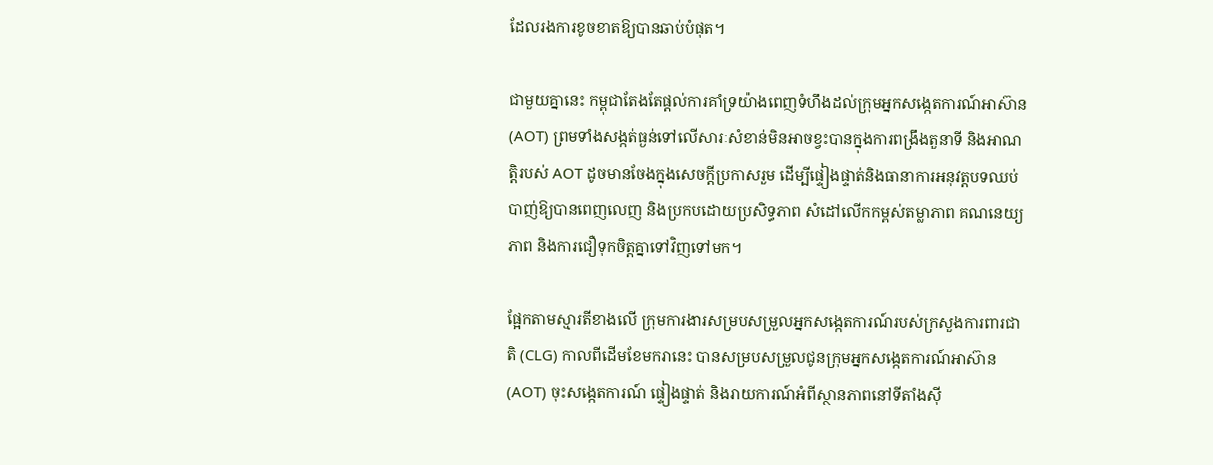ដែលរងការខូចខាតឱ្យបានឆាប់បំផុត។

ជាមួយគ្នានេះ កម្ពុជាតែងតែផ្តល់ការគាំទ្រយ៉ាងពេញទំហឹងដល់ក្រុមអ្នកសង្កេតការណ៍អាស៊ាន (AOT) ព្រមទាំងសង្កត់ធ្ងន់ទៅលើសារៈសំខាន់មិនអាចខ្វះបានក្នុងការពង្រឹងតួនាទី និងអាណត្តិរបស់ AOT ដូចមានចែងក្នុងសេចក្តីប្រកាសរួម ដើម្បីផ្ទៀងផ្ទាត់និងធានាការអនុវត្តបទឈប់បាញ់ឱ្យបានពេញលេញ និងប្រកបដោយប្រសិទ្ធភាព សំដៅលើកកម្ពស់តម្លាភាព គណនេយ្យភាព និងការជឿទុកចិត្តគ្នាទៅវិញទៅមក។

ផ្អែកតាមស្មារតីខាងលើ ក្រុមការងារសម្របសម្រួលអ្នកសង្កេតការណ៍របស់ក្រសួងការពារជាតិ (CLG) កាលពីដើមខែមករានេះ បានសម្របសម្រួលជូនក្រុមអ្នកសង្កេតការណ៍អាស៊ាន (AOT) ចុះសង្កេតការណ៍ ផ្ទៀងផ្ទាត់ និងរាយការណ៍អំពីស្ថានភាពនៅទីតាំងស៊ី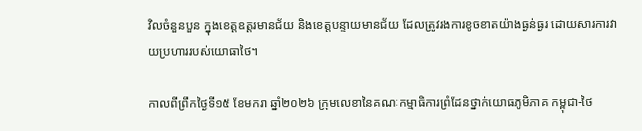វិលចំនួនបួន ក្នុងខេត្តឧត្តរមានជ័យ និងខេត្តបន្ទាយមានជ័យ ដែលត្រូវរងការខូចខាតយ៉ាងធ្ងន់ធ្ងរ ដោយសារការវាយប្រហាររបស់យោធាថៃ។

កាលពីព្រឹកថ្ងៃទី១៥ ខែមករា ឆ្នាំ២០២៦ ក្រុមលេខានៃគណៈកម្មាធិការព្រំដែនថ្នាក់យោធភូមិភាគ កម្ពុជា-ថៃ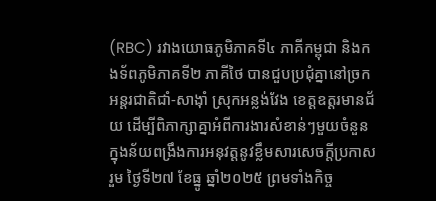(RBC) រវាងយោធភូមិភាគទី៤ ភាគីកម្ពុជា និងកងទ័ពភូមិភាគទី២ ភាគីថៃ បានជួបប្រជុំគ្នានៅច្រកអន្តរជាតិជាំ-សាង៉ាំ ស្រុកអន្លង់វែង ខេត្តឧត្តរមានជ័យ ដើម្បីពិភាក្សាគ្នាអំពីការងារសំខាន់ៗមួយចំនួនក្នុងន័យពង្រឹងការអនុវត្តនូវខ្លឹមសារសេចក្តីប្រកាសរួម ថ្ងៃទី២៧ ខែធ្នូ ឆ្នាំ២០២៥ ព្រមទាំងកិច្ច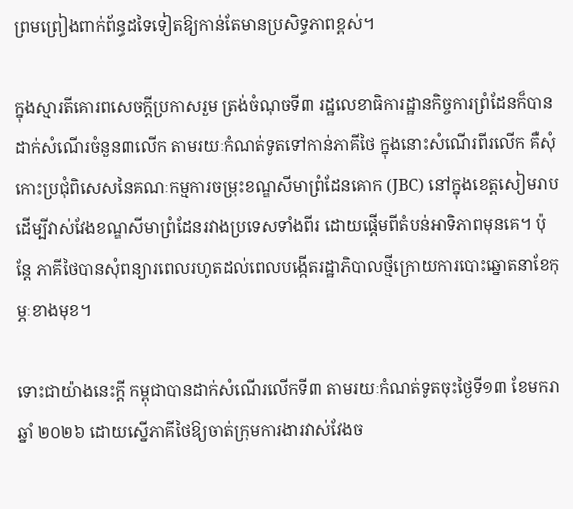ព្រមព្រៀងពាក់ព័ន្ធដទៃទៀតឱ្យកាន់តែមានប្រសិទ្ធភាពខ្ពស់។

ក្នុងស្មារតីគោរពសេចក្តីប្រកាសរួម ត្រង់ចំណុចទី៣ រដ្ឋលេខាធិការដ្ឋានកិច្ចការព្រំដែនក៏បានដាក់សំណើរចំនួន៣លើក តាមរយៈកំណត់ទូតទៅកាន់ភាគីថៃ ក្នុងនោះសំណើរពីរលើក គឺសុំកោះប្រជុំពិសេសនៃគណៈកម្មការចម្រុះខណ្ឌសីមាព្រំដែនគោក (JBC) នៅក្នុងខេត្តសៀមរាប ដើម្បីវាស់វែងខណ្ឌសីមាព្រំដែនរវាងប្រទេសទាំងពីរ ដោយផ្តើមពីតំបន់អាទិភាពមុនគេ។ ប៉ុន្តែ ភាគីថៃបានសុំពន្យារពេលរហូតដល់ពេលបង្កើតរដ្ឋាភិបាលថ្មីក្រោយការបោះឆ្នោតនាខែកុម្ភៈខាងមុខ។

ទោះជាយ៉ាងនេះក្តី កម្ពុជាបានដាក់សំណើរលើកទី៣ តាមរយៈកំណត់ទូតចុះថ្ងៃទី១៣ ខែមករា ឆ្នាំ ២០២៦ ដោយស្នើភាគីថៃឱ្យចាត់ក្រុមការងារវាស់វែងច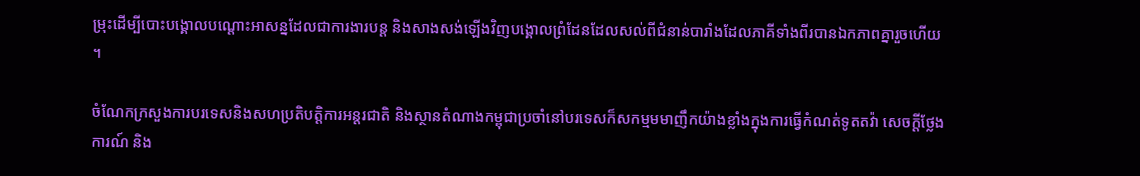ម្រុះដើម្បីបោះបង្គោលបណ្តោះអាសន្នដែលជាការងារបន្ត និងសាងសង់ឡើងវិញបង្គោលព្រំដែនដែលសល់ពីជំនាន់បារាំងដែលភាគីទាំងពីរបានឯកភាពគ្នារួចហើយ។

ចំណែកក្រសួងការបរទេសនិងសហប្រតិបត្តិការអន្តរជាតិ និងស្ថានតំណាងកម្ពុជាប្រចាំនៅបរទេសក៏សកម្មមមាញឹកយ៉ាងខ្លាំងក្នុងការធ្វើកំណត់ទូតតវ៉ា សេចក្តីថ្លែងការណ៍ និង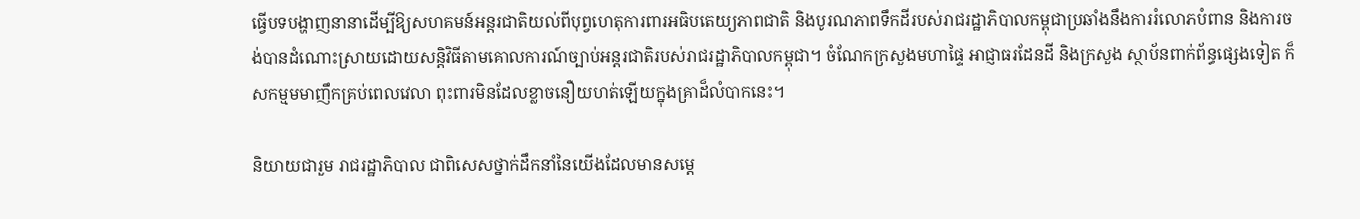ធ្វើបទបង្ហាញនានាដើម្បីឱ្យសហគមន៍អន្តរជាតិយល់ពីបុព្វហេតុការពារអធិបតេយ្យភាពជាតិ និងបូរណភាពទឹកដីរបស់រាជរដ្ឋាភិបាលកម្ពុជាប្រឆាំងនឹងការរំលោភបំពាន និងការចង់បានដំណោះស្រាយដោយសន្តិវិធីតាមគោលការណ៍ច្បាប់អន្តរជាតិរបស់រាជរដ្ឋាភិបាលកម្ពុជា។ ចំណែកក្រសួងមហាផ្ទៃ អាជ្ញាធរដែនដី និងក្រសួង ស្ថាប័នពាក់ព័ន្ធផ្សេងទៀត ក៏សកម្មមមាញឹកគ្រប់ពេលវេលា ពុះពារមិនដែលខ្លាចនឿយហត់ឡើយក្នុងគ្រាដ៏លំបាកនេះ។

និយាយជារួម រាជរដ្ឋាភិបាល ជាពិសេសថ្នាក់ដឹកនាំនៃយើងដែលមានសម្តេ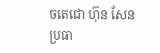ចតេជោ ហ៊ុន សែន ប្រធា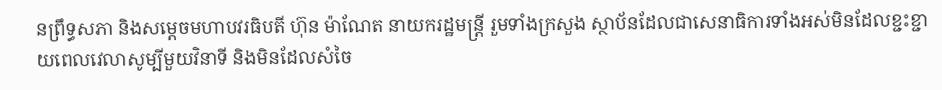នព្រឹទ្ធសភា និងសម្តេចមហាបវរធិបតី ហ៊ុន ម៉ាណែត នាយករដ្ឋមន្ត្រី រួមទាំងក្រសួង ស្ថាប័នដែលជាសេនាធិការទាំងអស់មិនដែលខ្ជះខ្ជាយពេលវេលាសូម្បីមួយវិនាទី និងមិនដែលសំចៃ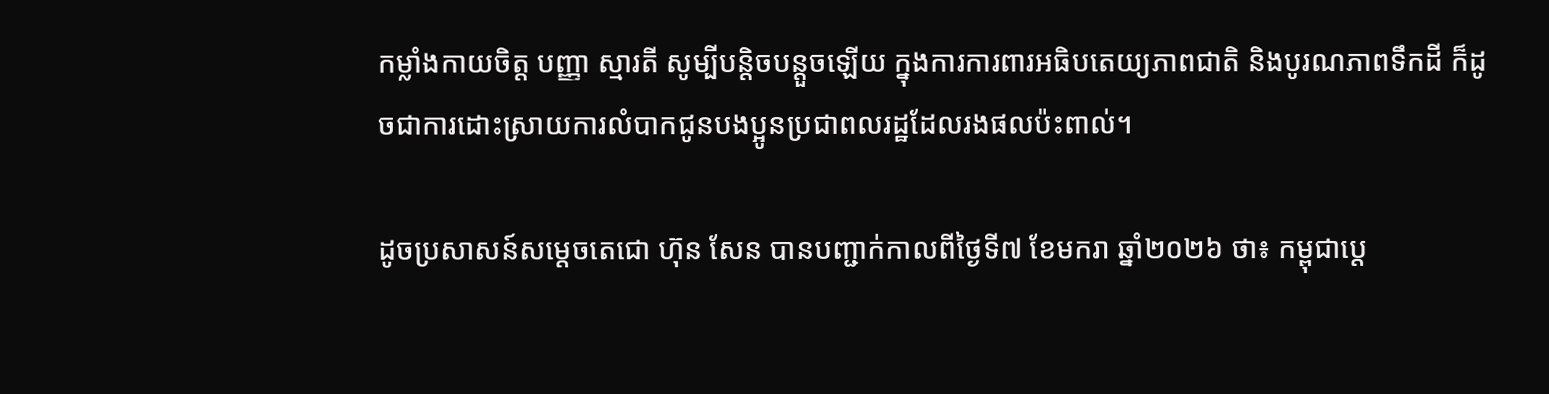កម្លាំងកាយចិត្ត បញ្ញា ស្មារតី សូម្បីបន្តិចបន្តួចឡើយ ក្នុងការការពារអធិបតេយ្យភាពជាតិ និងបូរណភាពទឹកដី ក៏ដូចជាការដោះស្រាយការលំបាកជូនបងប្អូនប្រជាពលរដ្ឋដែលរងផលប៉ះពាល់។

ដូចប្រសាសន៍សម្តេចតេជោ ហ៊ុន សែន បានបញ្ជាក់កាលពីថ្ងៃទី៧ ខែមករា ឆ្នាំ២០២៦ ថា៖ កម្ពុជាប្តេ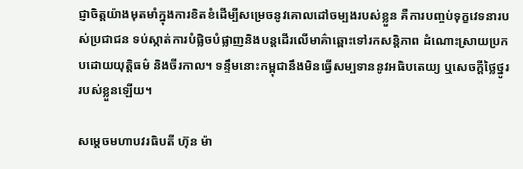ជ្ញាចិត្តយ៉ាងមុតមាំក្នុងការខិតខំដើម្បីសម្រេចនូវគោលដៅចម្បងរបស់ខ្លួន គឺការបញ្ចប់ទុក្ខវេទនារបស់ប្រជាជន ទប់ស្កាត់ការបំផ្លិចបំផ្លាញនិងបន្តដើរលើមាគ៌ាឆ្ពោះទៅរកសន្តិភាព ដំណោះស្រាយប្រកបដោយយុត្តិធម៌ និងចីរកាល។ ទន្ទឹមនោះកម្ពុជានឹងមិនធ្វើសម្បទាននូវអធិបតេយ្យ ឬសេចក្តីថ្លៃថ្នូររបស់ខ្លួនឡើយ។

សម្តេចមហាបវរធិបតី ហ៊ុន ម៉ា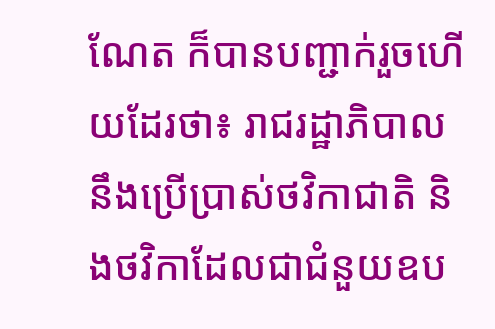ណែត ក៏បានបញ្ជាក់រួចហើយដែរថា៖ រាជរដ្ឋាភិបាលនឹងប្រើប្រាស់ថវិកាជាតិ និងថវិកាដែលជាជំនួយឧប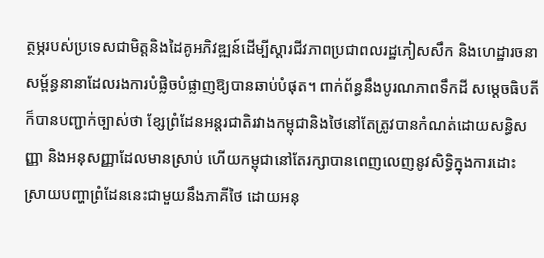ត្ថម្ភរបស់ប្រទេសជាមិត្តនិងដៃគូអភិវឌ្ឍន៍ដើម្បីស្តារជីវភាពប្រជាពលរដ្ឋភៀសសឹក និងហេដ្ឋារចនាសម្ព័ន្ធនានាដែលរងការបំផ្លិចបំផ្លាញឱ្យបានឆាប់បំផុត។ ពាក់ព័ន្ធនឹងបូរណភាពទឹកដី សម្តេចធិបតីក៏បានបញ្ជាក់ច្បាស់ថា ខ្សែព្រំដែនអន្តរជាតិរវាងកម្ពុជានិងថៃនៅតែត្រូវបានកំណត់ដោយសន្ធិសញ្ញា និងអនុសញ្ញាដែលមានស្រាប់ ហើយកម្ពុជានៅតែរក្សាបានពេញលេញនូវសិទ្ធិក្នុងការដោះស្រាយបញ្ហាព្រំដែននេះជាមួយនឹងភាគីថៃ ដោយអនុ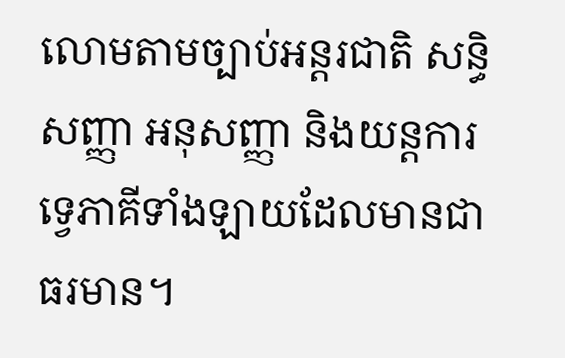លោមតាមច្បាប់អន្តរជាតិ សន្ធិសញ្ញា អនុសញ្ញា និងយន្តការទ្វេភាគីទាំងឡាយដែលមានជាធរមាន។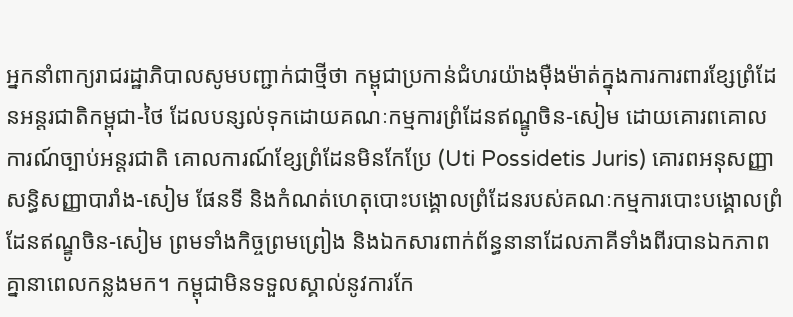អ្នកនាំពាក្យរាជរដ្ឋាភិបាលសូមបញ្ជាក់ជាថ្មីថា កម្ពុជាប្រកាន់ជំហរយ៉ាងម៉ឺងម៉ាត់ក្នុងការការពារខ្សែព្រំដែនអន្តរជាតិកម្ពុជា-ថៃ ដែលបន្សល់ទុកដោយគណៈកម្មការព្រំដែនឥណ្ឌូចិន-សៀម ដោយគោរពគោលការណ៍ច្បាប់អន្តរជាតិ គោលការណ៍ខ្សែព្រំដែនមិនកែប្រែ (Uti Possidetis Juris) គោរពអនុសញ្ញា សន្ធិសញ្ញាបារាំង-សៀម ផែនទី និងកំណត់ហេតុបោះបង្គោលព្រំដែនរបស់គណៈកម្មការបោះបង្គោលព្រំដែនឥណ្ឌូចិន-សៀម ព្រមទាំងកិច្ចព្រមព្រៀង និងឯកសារពាក់ព័ន្ធនានាដែលភាគីទាំងពីរបានឯកភាពគ្នានាពេលកន្លងមក។ កម្ពុជាមិនទទួលស្គាល់នូវការកែ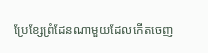ប្រែខ្សែព្រំដែនណាមួយដែលកើតចេញ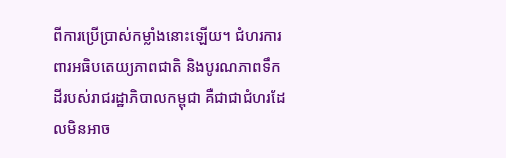ពីការប្រើប្រាស់កម្លាំងនោះឡើយ។ ជំហរការពារអធិបតេយ្យភាពជាតិ និងបូរណភាពទឹកដីរបស់រាជរដ្ឋាភិបាលកម្ពុជា គឺជាជាជំហរដែលមិនអាច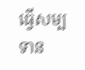ធ្វើសម្បទាន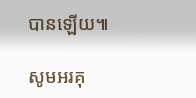បានឡើយ៕

សូមអរគុ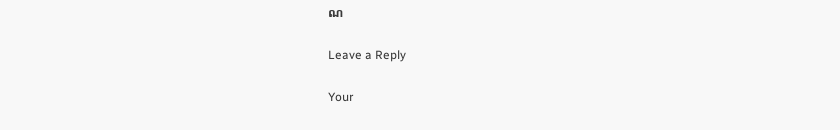ណ

Leave a Reply

Your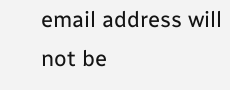email address will not be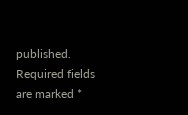published. Required fields are marked *